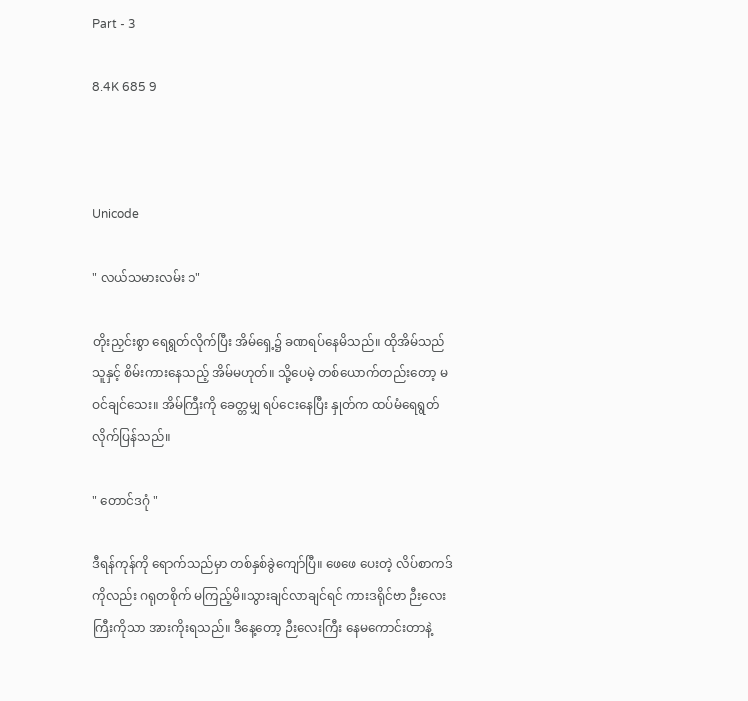Part - 3

8.4K 685 9



Unicode

" လယ်သမားလမ်း ၁"

တိုးညှင်းစွာ ရေရွတ်လိုက်ပြီး အိမ်ရှေ့၌ ခဏရပ်နေမိသည်။ ထိုအိမ်သည် သူနှင့် စိမ်းကားနေသည့် အိမ်မဟုတ်။ သို့ပေမဲ့ တစ်ယောက်တည်းတော့ မဝင်ချင်သေး။ အိမ်ကြီးကို ခေတ္တမျှ ရပ်ငေးနေပြီး နှုတ်က ထပ်မံရေရွတ်လိုက်ပြန်သည်။

" တောင်ဒဂုံ "

ဒီရန်ကုန်ကို ရောက်သည်မှာ တစ်နှစ်ခွဲကျော်ပြီ။ ဖေဖေ ပေးတဲ့ လိပ်စာကဒ်ကိုလည်း ဂရုတစိုက် မကြည့်မိ။သွားချင်လာချင်ရင် ကားဒရိုင်ဗာ ဉီးလေးကြီးကိုသာ အားကိုးရသည်။ ဒီနေ့တော့ ဉီးလေးကြီး နေမကောင်းတာနဲ့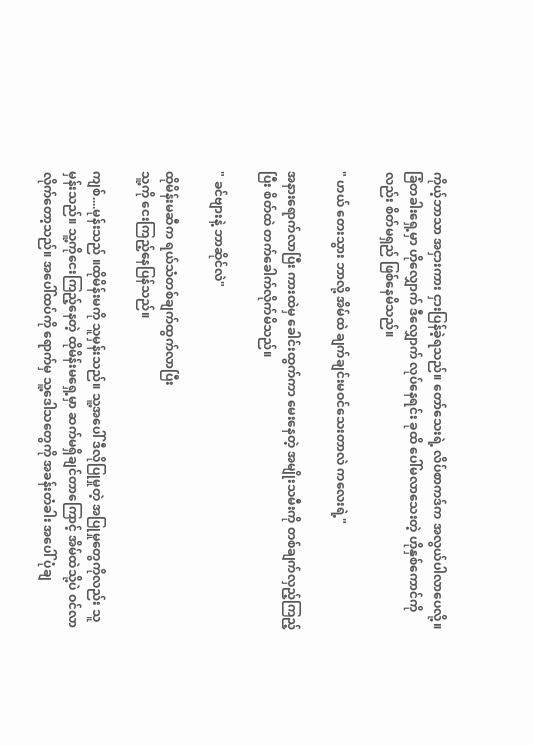ကိုယ့်ဘာသာ အငှားကား ငှားပြန်ခဲ့ရသည်။ တော်သေးရဲ့ လိပ်စာကဒ်က အလွယ်ပါလာပေလို့။ ခြံတခါးရှေ့မှာ ဟိုလျှောက် ဒီလျှောက် လုပ်နေရင်း ခုထိ ပေါ်မလာသေးတဲ့ ဟိုနှစ်ကောင်ကိုလည်း စိတ်မရှည် ဖြစ်နေမိသည်။

" ဟယ် တေးသွား ဘာလို့ အိမ်ထဲ ချက်ချင်းမဝင်သေးတာလဲ ကလေးရဲ့"

အနားရောက်လာပြီး ကားထဲမှ ခေါင်းထွက်ကာ မေးနေတဲ့ အမျိုးသမီးကို တစ်ချက်လှည့်ကြည့်ပြီး စိတ်ထဲ တက်ခေါက်လိုက်မိသည်။

" ခင်ဗျားနဲ့ ဘာဆိုင်လဲ"

ထိုမိန်းမဆီက ရယ်သံတစ်ချက်ထွက်လာပြီး
သူ့ကို ငေးကြည့်နေပြန်သည်။

ကျစ်....မုန်းသည် ။ထိုမိန်းမကို သူမှန်းသည်။ သူ့အပေါ် ဒီလိုပြုမှုတဲ့ အပြုမှုတွေကိုလည်း သူမှန်းသည်။ သူ့ကိုငေးကြည့်နေတဲ့ ထိုမိန်းမရှေ့မှာ ဆက်မရှိချင်တာကြောင့် အိမ်ထဲသို့ပဲ ဝင်လာလိုက်တော့သည်။ အပေါ်ထပ်ကို ရောက်မှ သူ့ဒေါသတွေကို အခန်းတံခါး အပေါ် ပုံချ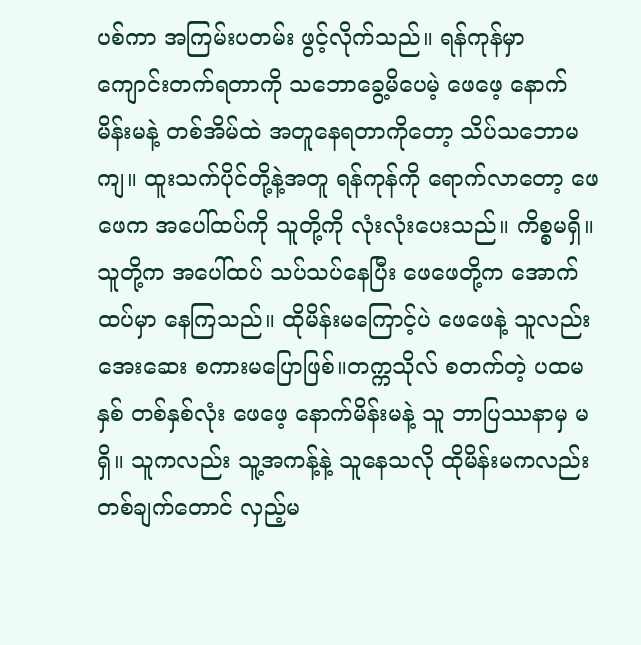ပစ်ကာ အကြမ်းပတမ်း ဖွင့်လိုက်သည်။ ရန်ကုန်မှာ ကျောင်းတက်ရတာကို သဘောခွေ့မိပေမဲ့ ဖေဖေ့ နောက်မိန်းမနဲ့ တစ်အိမ်ထဲ အတူနေရတာကိုတော့ သိပ်သဘောမကျ။ ထူးသက်ပိုင်တို့နဲ့အတူ ရန်ကုန်ကို ရောက်လာတော့ ဖေဖေက အပေါ်ထပ်ကို သူတို့ကို လုံးလုံးပေးသည်။ ကိစ္စမရှိ။ သူတို့က အပေါ်ထပ် သပ်သပ်နေပြီး ဖေဖေတို့က အောက်ထပ်မှာ နေကြသည်။ ထိုမိန်းမကြောင့်ပဲ ဖေဖေနဲ့ သူလည်း အေးဆေး စကားမပြောဖြစ်။တက္ကသိုလ် စတက်တဲ့ ပထမနှစ် တစ်နှစ်လုံး ဖေဖေ့ နောက်မိန်းမနဲ့ သူ ဘာပြဿနာမှ မရှိ။ သူကလည်း သူ့အကန့်နဲ့ သူနေသလို ထိုမိန်းမကလည်း တစ်ချက်တောင် လှည့်မ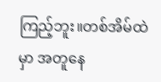ကြည့်ဘူး။တစ်အိမ်ထဲမှာ အတူနေ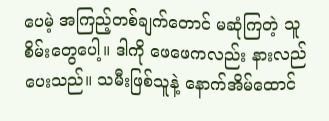ပေမဲ့ အကြည့်တစ်ချက်တောင် မဆုံကြတဲ့ သူစိမ်းတွေပေါ့။ ဒါကို ဖေဖေကလည်း နားလည်ပေးသည်။ သမီးဖြစ်သူနဲ့ နောက်အိမ်ထောင်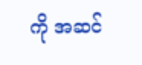ကို အဆင်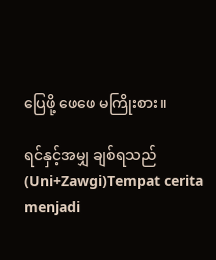ပြေဖို့ ဖေဖေ မကြိုးစား။

ရင်နှင့်အမျှ ချစ်ရသည် (Uni+Zawgi)Tempat cerita menjadi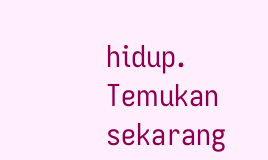hidup. Temukan sekarang